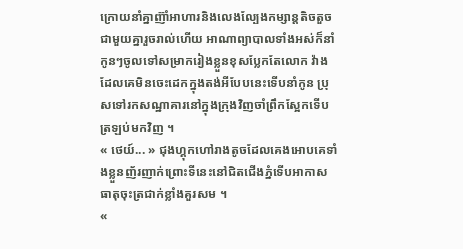ក្រោយនាំគ្នាញ៊ាំអាហារនិងលេងល្បែងកម្សាន្តតិចតួចជាមួយគ្នារួចរាល់ហើយ អាណាព្យាបាលទាំងអស់ក៏នាំកូនៗចូលទៅសម្រាករៀងខ្លួនខុសប្លែកតែលោក វ៉ាងដែលគេមិនចេះដេកក្នុងតង់អីបែបនេះទើបនាំកូន ប្រុសទៅរកសណ្ឋាគារនៅក្នុងក្រុងវិញចាំព្រឹកស្អែកទើបត្រឡប់មកវិញ ។
« ថេយ៍... » ជុងហ្គុកហៅរាងតូចដែលគេងអោបគេទាំងខ្លួនញ័រញាក់ព្រោះទីនេះនៅជិតជើងភ្នំទើបអាកាសធាតុចុះត្រជាក់ខ្លាំងគួរសម ។
«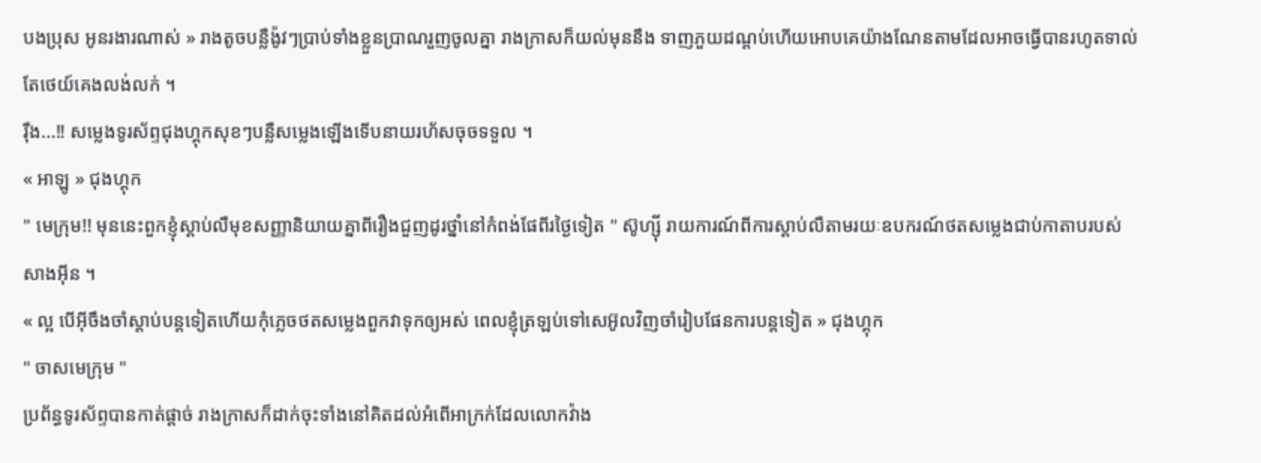បងប្រុស អូនរងារណាស់ » រាងតូចបន្លឺង៉ូវៗប្រាប់ទាំងខ្លួនប្រាណរួញចូលគ្នា រាងក្រាសក៏យល់មុននឹង ទាញភួយដណ្ដប់ហើយអោបគេយ៉ាងណែនតាមដែលអាចធ្វើបានរហូតទាល់តែថេយ៍គេងលង់លក់ ។
រ៉ឺង...!! សម្លេងទូរស័ព្ទជុងហ្គុកសុខៗបន្លឺសម្លេងឡើងទើបនាយរហ័សចុចទទួល ។
« អាឡូ » ជុងហ្គុក
" មេក្រុម!! មុននេះពួកខ្ញុំស្ដាប់លឺមុខសញ្ញានិយាយគ្នាពីរឿងជួញដូរថ្នាំនៅកំពង់ផែពីរថ្ងៃទៀត " ស៊ូហ្ស៊ី រាយការណ៍ពីការស្ដាប់លឺតាមរយៈឧបករណ៍ថតសម្លេងជាប់កាតាបរបស់សាងអ៊ីន ។
« ល្អ បើអ៊ីចឹងចាំស្ដាប់បន្តទៀតហើយកុំភ្លេចថតសម្លេងពួកវាទុកឲ្យអស់ ពេលខ្ញុំត្រឡប់ទៅសេអ៊ូលវិញចាំរៀបផែនការបន្តទៀត » ជុងហ្គុក
" ចាសមេក្រុម "
ប្រព័ន្ធទូរស័ព្ទបានកាត់ផ្ដាច់ រាងក្រាសក៏ដាក់ចុះទាំងនៅគិតដល់អំពើអាក្រក់ដែលលោកវ៉ាង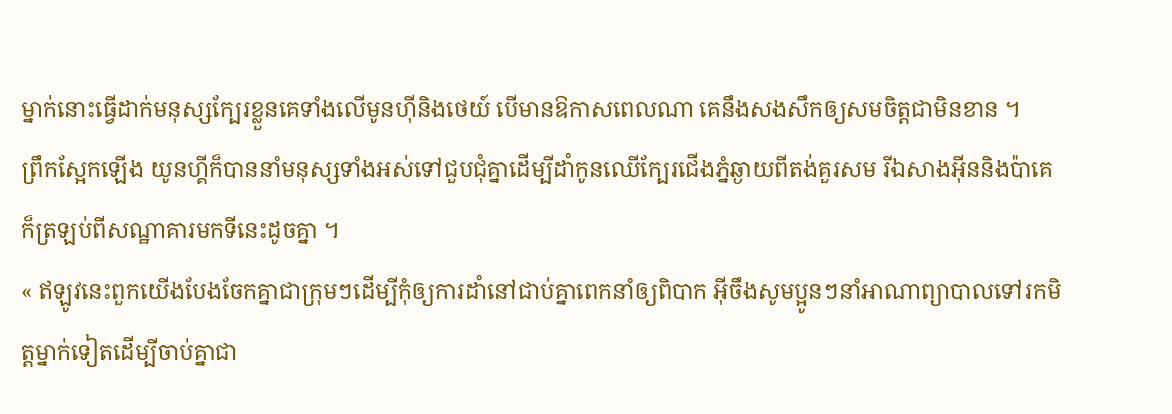ម្នាក់នោះធ្វើដាក់មនុស្សក្បែរខ្លួនគេទាំងលើមូនហ៊ីនិងថេយ៍ បើមានឱកាសពេលណា គេនឹងសងសឹកឲ្យសមចិត្តជាមិនខាន ។
ព្រឹកស្អែកឡើង យូនហ្គីក៏បាននាំមនុស្សទាំងអស់ទៅជួបជុំគ្នាដើម្បីដាំកូនឈើក្បែរជើងភ្នំឆ្ងាយពីតង់គួរសម រីឯសាងអ៊ីននិងប៉ាគេក៏ត្រឡប់ពីសណ្ឋាគារមកទីនេះដូចគ្នា ។
« ឥឡូវនេះពួកយើងបែងចែកគ្នាជាក្រុមៗដើម្បីកុំឲ្យការដាំនៅជាប់គ្នាពេកនាំឲ្យពិបាក អ៊ីចឹងសូមប្អូនៗនាំអាណាព្យាបាលទៅរកមិត្តម្នាក់ទៀតដើម្បីចាប់គ្នាជា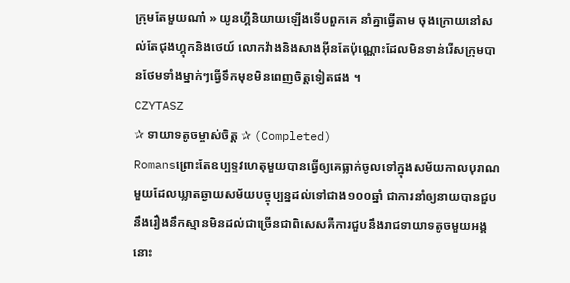ក្រុមតែមួយណា៎ » យូនហ្គីនិយាយឡើងទើបពួកគេ នាំគ្នាធ្វើតាម ចុងក្រោយនៅសល់តែជុងហ្គុកនិងថេយ៍ លោកវ៉ាងនិងសាងអ៊ីនតែប៉ុណ្ណោះដែលមិនទាន់រើសក្រុមបានថែមទាំងម្នាក់ៗធ្វើទឹកមុខមិនពេញចិត្តទៀតផង ។
CZYTASZ
✰ ទាយាទតូចម្ចាស់ចិត្ត ✰ (Completed)
Romansព្រោះតែឧប្បទ្ទវហេតុមួយបានធ្វើឲ្យគេធ្លាក់ចូលទៅក្នុងសម័យកាលបុរាណមួយដែលឃ្លាតឆ្ងាយសម័យបច្ចុប្បន្នដល់ទៅជាង១០០ឆ្នាំ ជាការនាំឲ្យនាយបានជួបនឹងរឿងនឹកស្មានមិនដល់ជាច្រើនជាពិសេសគឺការជួបនឹងរាជទាយាទតូចមួយអង្គនោះ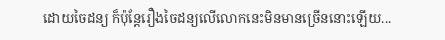ដោយចៃដន្យ ក៏ប៉ុន្តែរឿងចៃដន្យលើលោកនេះមិនមានច្រើននោះឡើយ...